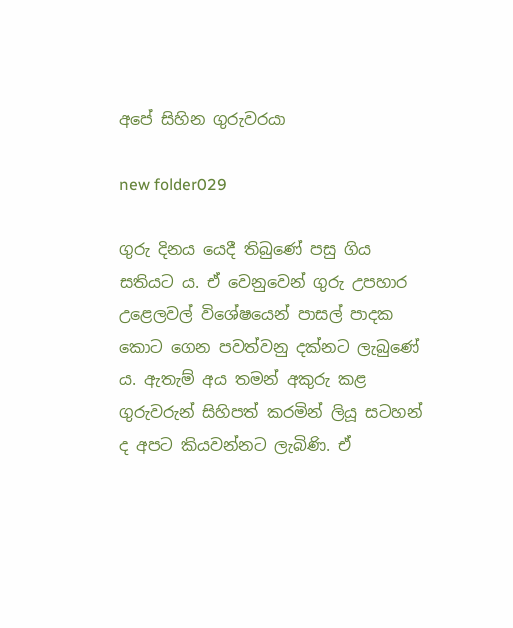අපේ සිහින ගුරුවරයා

new folder029

ගුරු දිනය යෙදී තිබුණේ පසු ගිය සතියට ය. ඒ වෙනුවෙන් ගුරු උපහාර උළෙලවල් විශේෂයෙන් පාසල් පාදක කොට ගෙන පවත්වනු දක්නට ලැබුණේ ය. ඇතැම් අය තමන් අකුරු කළ ගුරුවරුන් සිහිපත් කරමින් ලියූ සටහන් ද අපට කියවන්නට ලැබිණි. ඒ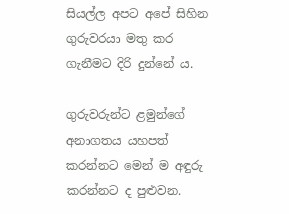සියල්ල අපට අපේ සිහින ගුරුවරයා මතු කර ගැනීමට දිරි දුන්නේ ය.

ගුරුවරුන්ට ළමුන්ගේ අනාගතය යහපත් කරන්නට මෙන් ම අඳුරු කරන්නට ද පුළුවන.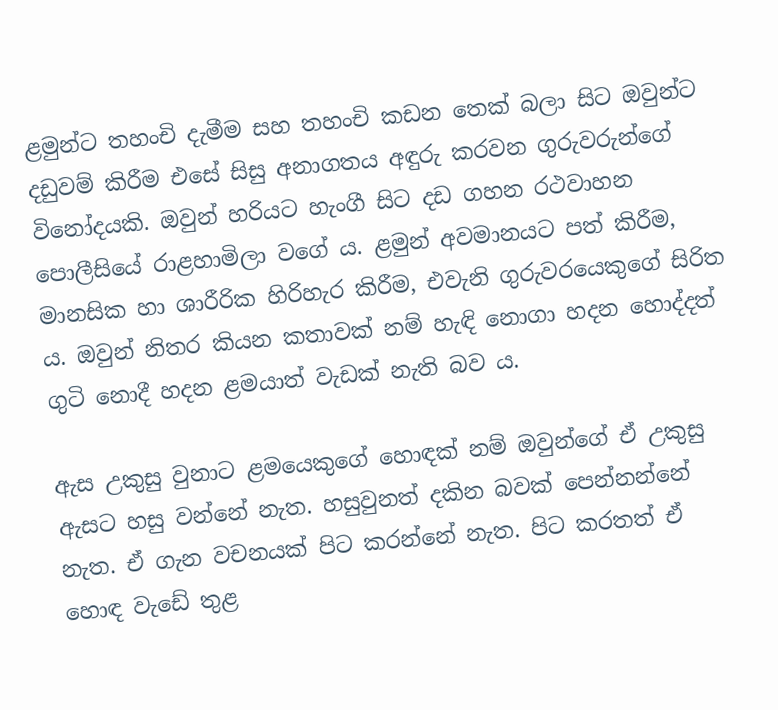ළමුන්ට තහංචි දැමීම සහ තහංචි කඩන තෙක් බලා සිට ඔවුන්ට දඩුවම් කිරීම එසේ සිසු අනාගතය අඳුරු කරවන ගුරුවරුන්ගේ විනෝදයකි. ඔවුන් හරියට හැංගී සිට දඩ ගහන රථවාහන පොලීසියේ රාළහාමිලා වගේ ය. ළමුන් අවමානයට පත් කිරීම, මානසික හා ශාරීරික හිරිහැර කිරීම, එවැනි ගුරුවරයෙකුගේ සිරිත ය. ඔවුන් නිතර කියන කතාවක් නම් හැඳි නොගා හදන හොද්දත් ගුටි නොදී හදන ළමයාත් වැඩක් නැති බව ය.

ඇස උකුසු වුනාට ළමයෙකුගේ හොඳක් නම් ඔවුන්ගේ ඒ උකුසු ඇසට හසු වන්නේ නැත. හසුවුනත් දකින බවක් පෙන්නන්නේ නැත. ඒ ගැන වචනයක් පිට කරන්නේ නැත. පිට කරතත් ඒ හොඳ වැඩේ තුළ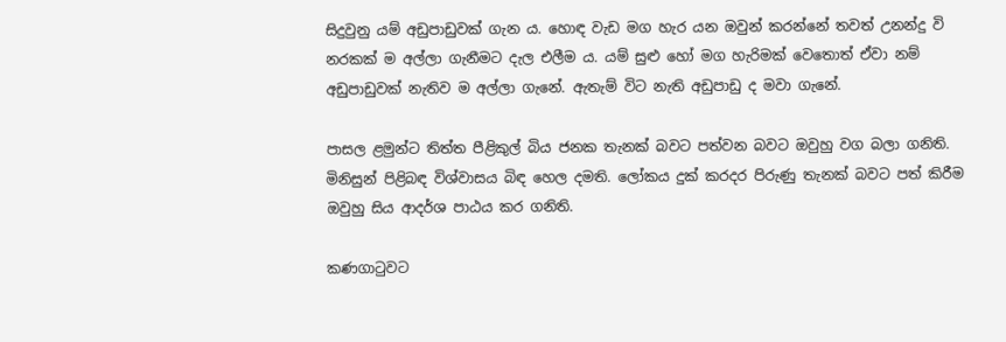සිදුවුනු යම් අඩුපාඩුවක් ගැන ය. හොඳ වැඩ මග හැර යන ඔවුන් කරන්නේ තවත් උනන්දු වි නරකක් ම අල්ලා ගැනීමට දැල එලීම ය. යම් සුළු හෝ මග හැරිමක් වෙතොත් ඒවා නම් අඩුපාඩුවක් නැතිව ම අල්ලා ගැනේ. ඇතැම් විට නැති අඩුපාඩු ද මවා ගැනේ.

පාසල ළමුන්ට තිත්ත පීළිකුල් බිය ජනක තැනක් බවට පත්වන බවට ඔවුහු වග බලා ගනිති. මිනිසුන් පිළිබඳ විශ්වාසය බිඳ හෙල දමති. ලෝකය දුක් කරදර පිරුණු තැනක් බවට පත් කිරීම ඔවුහු සිය ආදර්ශ පාඨය කර ගනිති.

කණගාටුවට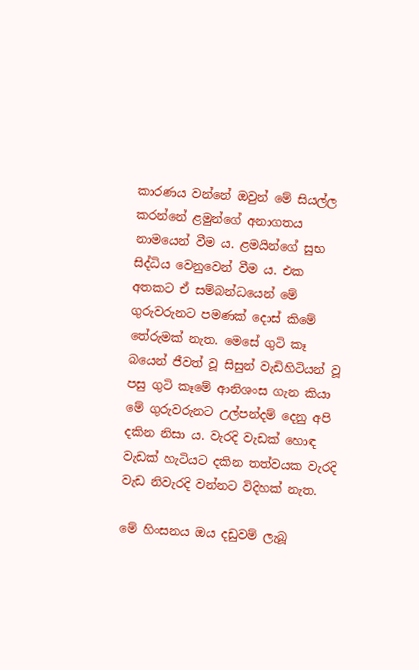කාරණය වන්නේ ඔවුන් මේ සියල්ල කරන්නේ ළමුන්ගේ අනාගතය නාමයෙන් වීම ය. ළමයින්ගේ සුභ සිද්ධිය වෙනුවෙන් වීම ය. එක අතකට ඒ සම්බන්ධයෙන් මේ ගුරුවරුනට පමණක් දොස් කිමේ තේරුමක් නැත. මෙසේ ගුටි කෑ බයෙන් ජීවත් වූ සිසුන් වැඩිහිටියන් වූ පසු ගුටි කෑමේ ආනිශංස ගැන කියා මේ ගුරුවරුනට උල්පන්දම් දෙනු අපි දකින නිසා ය. වැරදි වැඩක් හොඳ වැඩක් හැටියට දකින තත්වයක වැරදි වැඩ නිවැරදි වන්නට විදිහක් නැත.

මේ හිංසනය ඔය දඩුවම් ලැබූ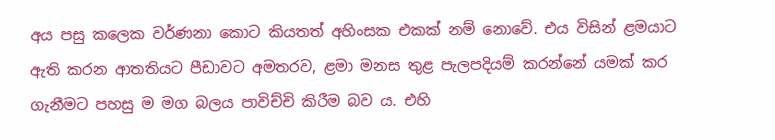අය පසු කලෙක වර්ණනා කොට කියතත් අහිංසක එකක් නම් නොවේ. එය විසින් ළමයාට ඇති කරන ආතතියට පීඩාවට අමතරව, ළමා මනස තුළ පැලපදියම් කරන්නේ යමක් කර ගැනීමට පහසු ම මග බලය පාවිච්චි කිරීම බව ය. එහි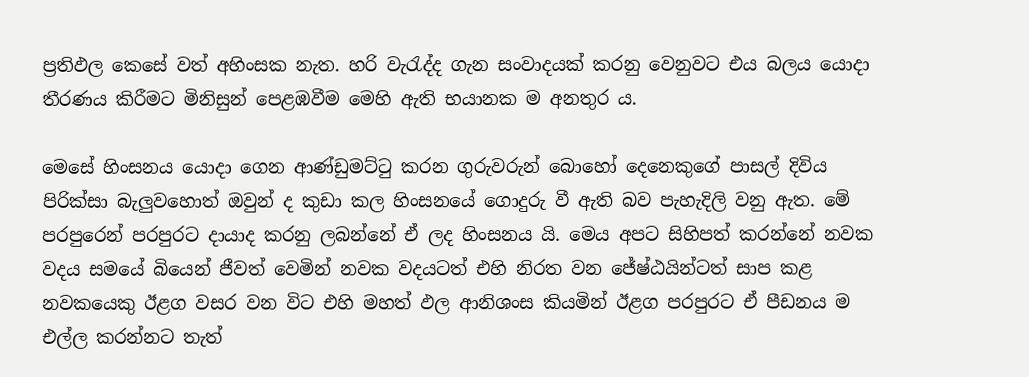ප්‍රතිඵල කෙසේ වත් අහිංසක නැත. හරි වැරැද්ද ගැන සංවාදයක් කරනු වෙනුවට එය බලය යොදා තීරණය කිරීමට මිනිසුන් පෙළඹවීම මෙහි ඇති භයානක ම අනතුර ය.

මෙසේ හිංසනය යොදා ගෙන ආණ්ඩුමට්ටු කරන ගුරුවරුන් බොහෝ දෙනෙකුගේ පාසල් දිවිය පිරික්සා බැලුවහොත් ඔවුන් ද කුඩා කල හිංසනයේ ගොදුරු වී ඇති බව පැහැදිලි වනු ඇත. මේ පරපුරෙන් පරපුරට දායාද කරනු ලබන්නේ ඒ ලද හිංසනය යි. මෙය අපට සිහිපත් කරන්නේ නවක වදය සමයේ බියෙන් ජීවත් වෙමින් නවක වදයටත් එහි නිරත වන ජේෂ්ඨයින්ටත් සාප කළ නවකයෙකු ඊළග වසර වන විට එහි මහත් ඵල ආනිශංස කියමින් ඊළග පරපුරට ඒ පීඩනය ම එල්ල කරන්නට තැත්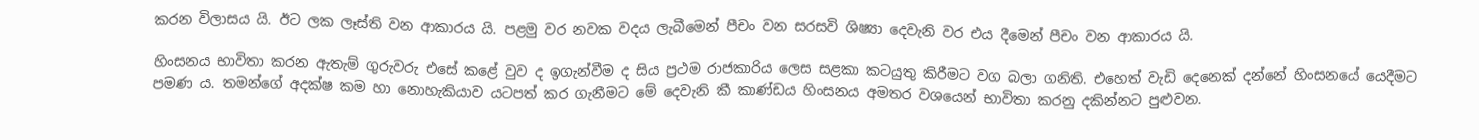කරන විලාසය යි. ඊට ලක ලෑස්ති වන ආකාරය යි. පළමු වර නවක වදය ලැබීමෙන් පීචං වන සරසවි ශිෂ්‍යා දෙවැනි වර එය දීමෙන් පීචං වන ආකාරය යි.

හිංසනය භාවිතා කරන ඇතැම් ගුරුවරු එසේ කළේ වුව ද ඉගැන්වීම ද සිය ප්‍රථම රාජකාරිය ලෙස සළකා කටයුතු කිරීමට වග බලා ගනිති. එහෙත් වැඩි දෙනෙක් දන්නේ හිංසනයේ යෙදීමට පමණ ය. තමන්ගේ අදක්ෂ කම හා නොහැකියාව යටපත් කර ගැනීමට මේ දෙවැනි කී කාණ්ඩය හිංසනය අමතර වශයෙන් භාවිතා කරනු දකින්නට පුළුවන.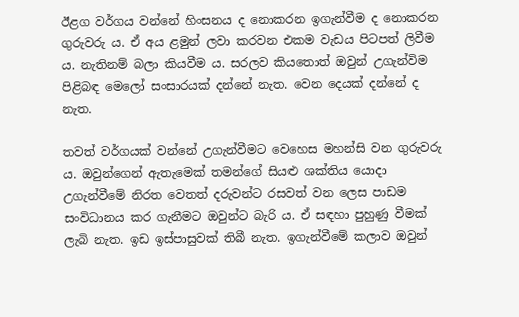ඊළග වර්ගය වන්නේ හිංසනය ද නොකරන ඉගැන්වීම ද නොකරන ගුරුවරු ය. ඒ අය ළමුන් ලවා කරවන එකම වැඩය පිටපත් ලිවීම ය. නැතිනම් බලා කියවීම ය. සරලව කියතොත් ඔවුන් උගැන්විම පිළිබඳ මෙලෝ සංසාරයක් දන්නේ නැත. වෙන දෙයක් දන්නේ ද නැත.

තවත් වර්ගයක් වන්නේ උගැන්වීමට වෙහෙස මහන්සි වන ගුරුවරු ය. ඔවුන්ගෙන් ඇතැමෙක් තමන්ගේ සියළු ශක්තිය යොදා උගැන්වීමේ නිරත වෙතත් දරුවන්ට රසවත් වන ලෙස පාඩම සංවිධානය කර ගැනීමට ඔවුන්ට බැරි ය. ඒ සඳහා පුහුණු වීමක් ලැබි නැත. ඉඩ ඉස්පාසුවක් තිබී නැත. ඉගැන්වීමේ කලාව ඔවුන්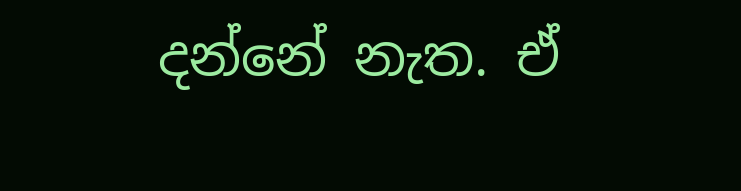දන්නේ නැත. ඒ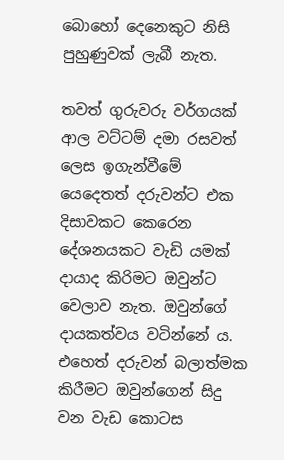බොහෝ දෙනෙකුට නිසි පුහුණුවක් ලැබී නැත.

තවත් ගුරුවරු වර්ගයක් ආල වට්ටම් දමා රසවත් ලෙස ඉගැන්වීමේ යෙදෙතත් දරුවන්ට එක දිසාවකට කෙරෙන දේශනයකට වැඩි යමක් දායාද කිරිමට ඔවුන්ට වෙලාව නැත. ඔවුන්ගේ දායකත්වය වටින්නේ ය. එහෙත් දරුවන් බලාත්මක කිරීමට ඔවුන්ගෙන් සිදු වන වැඩ කොටස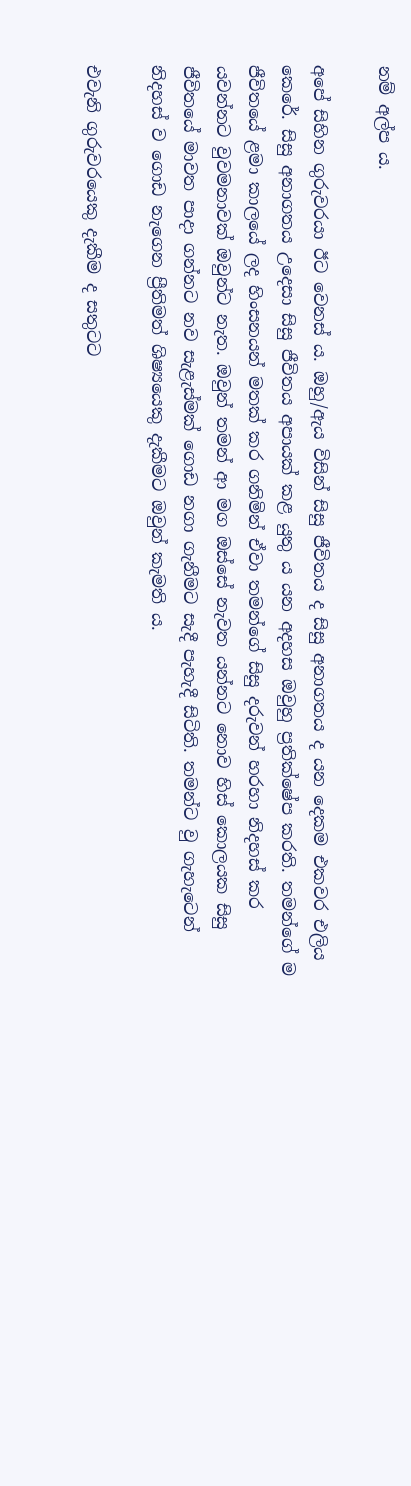නම් අල්ප ය.

අපේ සිහින ගුරුවරයා ඊට වෙනස් ය. ඔහු/ඇය විසින් සිසු ජීවිතය ද සිසු අනාගතය ද යන දෙකම එකවර එලිය කෙරේ. සිසු අනාගතය උදෙසා සිසු ජීවිතය අපායක් කළ යුතු ය යන අදහස ඔවුහු ප්‍රතික්ෂේප කරති. තමන්ගේ ම ජීවිතයේ ළමා කාලයේ ලද හිංසනයන් මතක් කර ගනිමින් ඒවා තමන්ගේ සිසු දරුවන් හරහා නිදහස් කර යවන්නට වුවමනාවක් ඔවුන්ට නැත. ඔවුන් තමන් ආ මග ඔස්සේ නැවත යන්නට නොව හිස් කොලයක සිසු ජීවිතයේ මාවත පාදා ගන්නට නව සැළැස්මක් ගොඩ නගා ගැනීමට සැදී පැහැදී සිටිති. තමන්ට වු ගැහැටෙන් නිදහස් ව ගොඩ නැගෙන ප්‍රීතිමත් ශිෂ්‍යයෙකු දැකීමට ඔවුන් කැමති ය.

එවැනි ගුරුවරයෙකු දැකීම ද සතුටට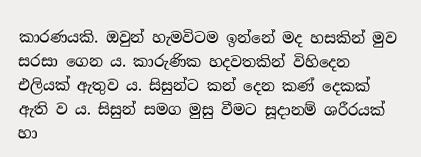කාරණයකි. ඔවුන් හැමවිටම ඉන්නේ මද හසකින් මුව සරසා ගෙන ය. කාරුණික හදවතකින් විහිදෙන එලියක් ඇතුව ය. සිසුන්ට කන් දෙන කණ් දෙකක් ඇති ව ය. සිසුන් සමග මුසු වීමට සූදානම් ශරීරයක් හා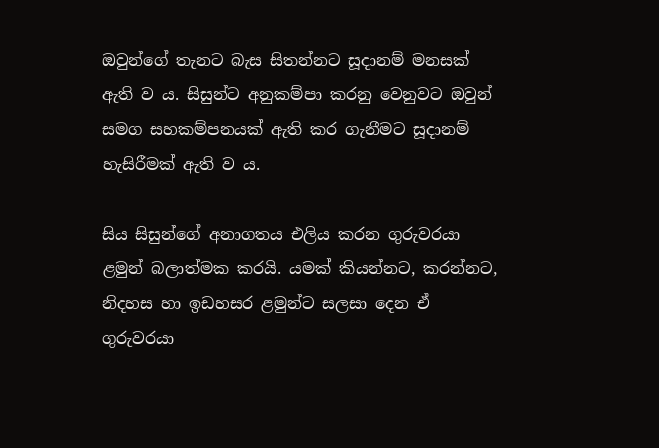ඔවුන්ගේ තැනට බැස සිතන්නට සූදානම් මනසක් ඇති ව ය. සිසුන්ට අනුකම්පා කරනු වෙනුවට ඔවුන් සමග සහකම්පනයක් ඇති කර ගැනීමට සූදානම් හැසිරීමක් ඇති ව ය.

සිය සිසුන්ගේ අනාගතය එලිය කරන ගුරුවරයා ළමුන් බලාත්මක කරයි. යමක් කියන්නට, කරන්නට, නිදහස හා ඉඩහසර ළමුන්ට සලසා දෙන ඒ ගුරුවරයා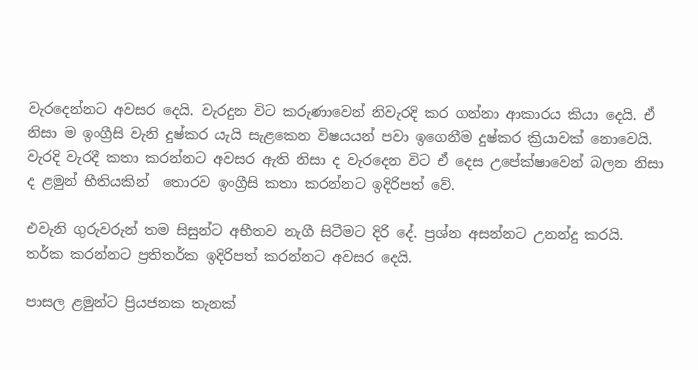වැරදෙන්නට අවසර දෙයි. වැරදුන විට කරුණාවෙන් නිවැරදි කර ගන්නා ආකාරය කියා දෙයි. ඒ නිසා ම ඉංග්‍රීසි වැනි දුෂ්කර යැයි සැළකෙන විෂයයන් පවා ඉගෙනීම දුෂ්කර ක්‍රියාවක් නොවෙයි. වැරදි වැරදී කතා කරන්නට අවසර ඇති නිසා ද වැරදෙන විට ඒ දෙස උපේක්ෂාවෙන් බලන නිසා ද ළමුන් භීතියකින්  තොරව ඉංග්‍රීසි කතා කරන්නට ඉදිරිපත් වේ.

එවැනි ගුරුවරුන් තම සිසුන්ට අභීතව නැගී සිටීමට දිරි දේ. ප්‍රශ්න අසන්නට උනන්දු කරයි. තර්ක කරන්නට ප්‍රතිතර්ක ඉදිරිපත් කරන්නට අවසර දෙයි.

පාසල ළමුන්ට ප්‍රියජනක තැනක්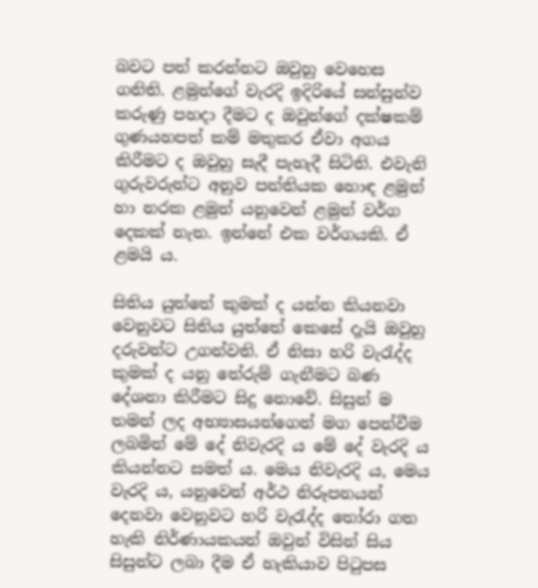බවට පත් කරන්නට ඔවුහු වෙහෙස ගනිති. ළමුන්ගේ වැරදි ඉදිරියේ සන්සුන්ව කරුණු පහදා දීමට ද ඔවුන්ගේ දක්ෂකම් ගුණයහපත් කම් මතුකර ඒවා අගය කිරීමට ද ඔවුහු සැදී පැහැදී සිටිති. එවැනි ගුරුවරුන්ට අනුව පන්තියක හොඳ ළමුන් හා නරක ළමුන් යනුවෙන් ළමුන් වර්ග දෙකක් නැත. ඉන්නේ එක වර්ගයකි. ඒ ළමයි ය.

සිතිය යුත්තේ කුමක් ද යන්න කියනවා වෙනුවට සිතිය යුත්තේ කෙසේ දැයි ඔවුහු දරුවන්ට උගන්වති. ඒ නිසා හරි වැරැද්ද කුමක් ද යනු තේරුම් ගැනීමට බණ දේශනා කිරීමට සිදු නොවේ. සිසුන් ම තමන් ලද අභ්‍යාසයන්ගෙන් මග පෙන්වීම ලබමින් මේ දේ නිවැරදි ය මේ දේ වැරදි ය කියන්නට සමත් ය. මෙය නිවැරදි ය, මෙය වැරදි ය, යනුවෙන් අර්ථ නිරූපනයන් දෙනවා වෙනුවට හරි වැරැද්ද තෝරා ගත හැකි නිර්ණායකයන් ඔවුන් විසින් සිය සිසුන්ට ලබා දීම ඒ හැකියාව පිටුපස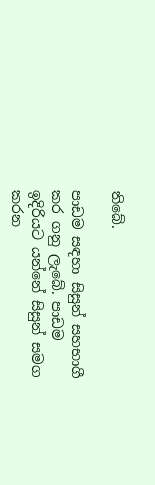තිබේ.

පාඩම සඳහා සිසුන් සහභාගී කර ගනු ලැබේ. පාඩම ඉදිරියට යන්නේ සිසුන් සමග කරන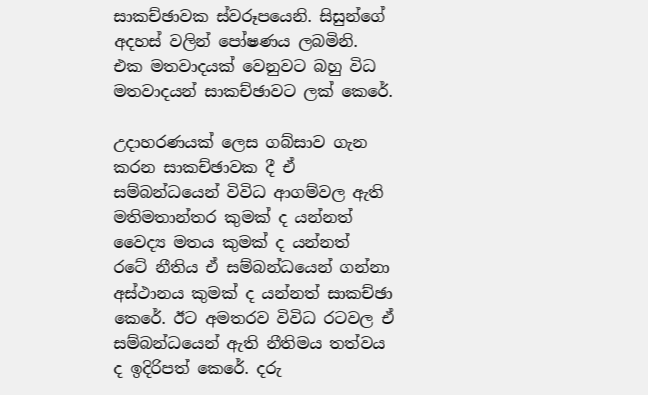සාකච්ඡාවක ස්වරූපයෙනි. සිසුන්ගේ අදහස් වලින් පෝෂණය ලබමිනි. එක මතවාදයක් වෙනුවට බහු විධ මතවාදයන් සාකච්ඡාවට ලක් කෙරේ.

උදාහරණයක් ලෙස ගබ්සාව ගැන කරන සාකච්ඡාවක දී ඒ සම්බන්ධයෙන් විවිධ ආගම්වල ඇති මතිමතාන්තර කුමක් ද යන්නත් වෛද්‍ය මතය කුමක් ද යන්නත්  රටේ නීතිය ඒ සම්බන්ධයෙන් ගන්නා අස්ථානය කුමක් ද යන්නත් සාකච්ඡා කෙරේ. ඊට අමතරව විවිධ රටවල ඒ සම්බන්ධයෙන් ඇති නීතිමය තත්වය ද ඉදිරිපත් කෙරේ. දරු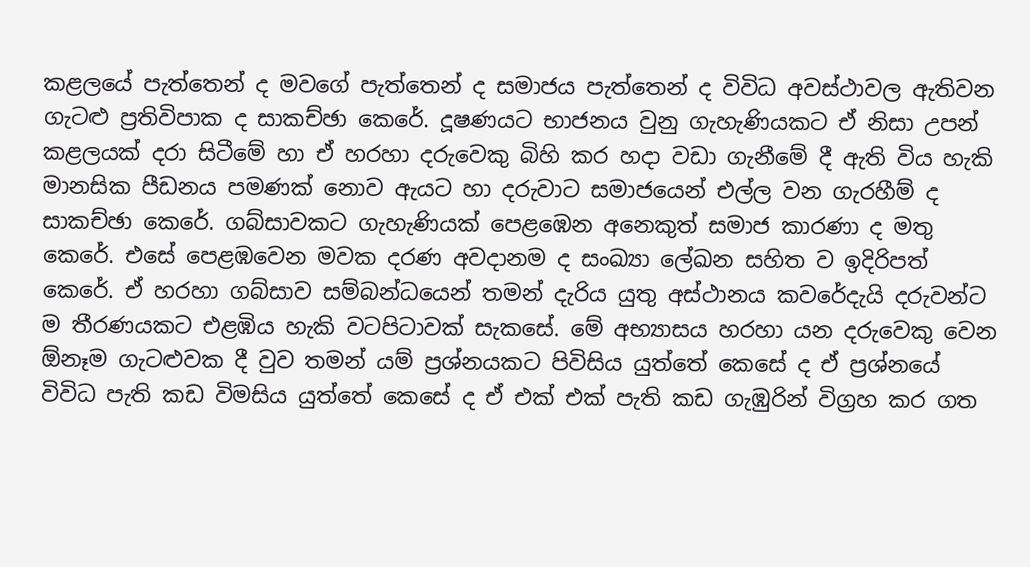කළලයේ පැත්තෙන් ද මවගේ පැත්තෙන් ද සමාජය පැත්තෙන් ද විවිධ අවස්ථාවල ඇතිවන ගැටළු ප්‍රතිවිපාක ද සාකච්ඡා කෙරේ. දූෂණයට භාජනය වුනු ගැහැණියකට ඒ නිසා උපන් කළලයක් දරා සිටීමේ හා ඒ හරහා දරුවෙකු බිහි කර හදා වඩා ගැනීමේ දී ඇති විය හැකි මානසික පීඩනය පමණක් නොව ඇයට හා දරුවාට සමාජයෙන් එල්ල වන ගැරහීම් ද සාකච්ඡා කෙරේ. ගබ්සාවකට ගැහැණියක් පෙළඹෙන අනෙකුත් සමාජ කාරණා ද මතු කෙරේ. එසේ පෙළඹවෙන මවක දරණ අවදානම ද සංඛ්‍යා ලේඛන සහිත ව ඉදිරිපත් කෙරේ. ඒ හරහා ගබ්සාව සම්බන්ධයෙන් තමන් දැරිය යුතු අස්ථානය කවරේදැයි දරුවන්ට ම තීරණයකට එළඹිය හැකි වටපිටාවක් සැකසේ. මේ අභ්‍යාසය හරහා යන දරුවෙකු වෙන ඕනෑම ගැටළුවක දී වුව තමන් යම් ප්‍රශ්නයකට පිවිසිය යුත්තේ කෙසේ ද ඒ ප්‍රශ්නයේ විවිධ පැති කඩ විමසිය යුත්තේ කෙසේ ද ඒ එක් එක් පැති කඩ ගැඹුරින් විග්‍රහ කර ගත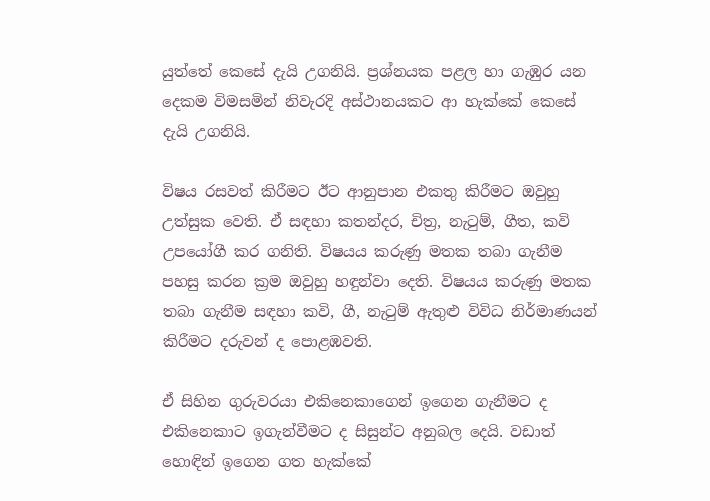යුත්තේ කෙසේ දැයි උගනියි. ප්‍රශ්නයක පළල හා ගැඹුර යන දෙකම විමසමින් නිවැරදි අස්ථානයකට ආ හැක්කේ කෙසේ දැයි උගනියි.

විෂය රසවත් කිරීමට ඊට ආනුපාන එකතු කිරීමට ඔවුහු උත්සුක වෙති. ඒ සඳහා කතන්දර, චිත්‍ර, නැටුම්, ගීත, කවි උපයෝගී කර ගනිති. විෂයය කරුණු මතක තබා ගැනීම පහසු කරන ක්‍රම ඔවුහු හඳුන්වා දෙති. විෂයය කරුණු මතක තබා ගැනීම සඳහා කවි, ගී, නැටුම් ඇතුළු විවිධ නිර්මාණයන් කිරීමට දරුවන් ද පොළඹවති.

ඒ සිහින ගුරුවරයා එකිනෙකාගෙන් ඉගෙන ගැනීමට ද එකිනෙකාට ඉගැන්වීමට ද සිසුන්ට අනුබල දෙයි. වඩාත් හොඳින් ඉගෙන ගත හැක්කේ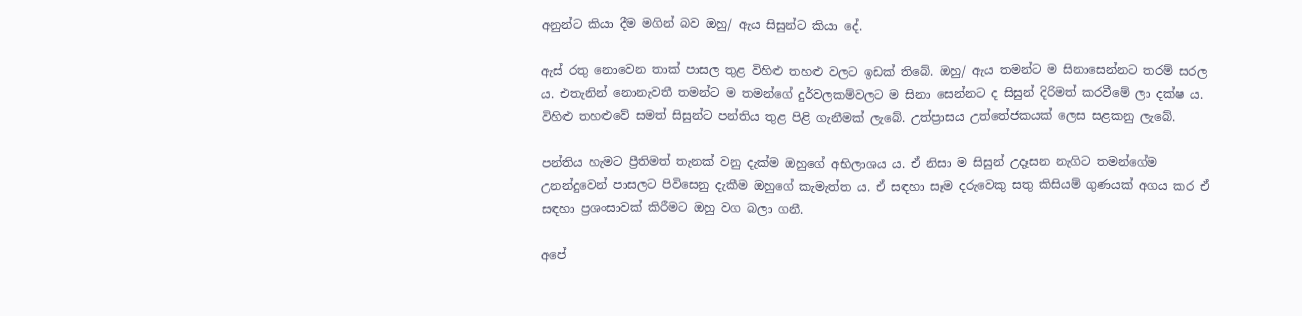අනුන්ට කියා දීම මගින් බව ඔහු/ ඇය සිසුන්ට කියා දේ.

ඇස් රතු නොවෙන තාක් පාසල තුළ විහිළු තහළු වලට ඉඩක් තිබේ. ඔහු/ ඇය තමන්ට ම සිනාසෙන්නට තරම් සරල ය. එතැනින් නොනැවතී තමන්ට ම තමන්ගේ දුර්වලකම්වලට ම සිනා සෙන්නට ද සිසුන් දිරිමත් කරවීමේ ලා දක්ෂ ය. විහිළු තහළුවේ සමත් සිසුන්ට පන්තිය තුළ පිළි ගැනීමක් ලැබේ. උත්ප්‍රාසය උත්තේජකයක් ලෙස සළකනු ලැබේ.

පන්තිය හැමට ප්‍රීතිමත් තැනක් වනු දැක්ම ඔහුගේ අභිලාශය ය. ඒ නිසා ම සිසුන් උදෑසන නැගිට තමන්ගේම උනන්දුවෙන් පාසලට පිවිසෙනු දැකීම ඔහුගේ කැමැත්ත ය. ඒ සඳහා සෑම දරුවෙකු සතු කිසියම් ගුණයක් අගය කර ඒ සඳහා ප්‍රශංසාවක් කිරීමට ඔහු වග බලා ගනී.

අපේ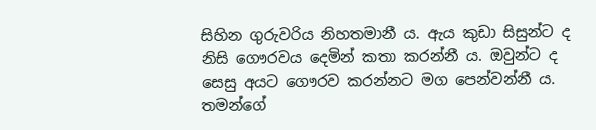සිහින ගුරුවරිය නිහතමානී ය. ඇය කුඩා සිසුන්ට ද නිසි ගෞරවය දෙමින් කතා කරන්නී ය. ඔවුන්ට ද සෙසු අයට ගෞරව කරන්නට මග පෙන්වන්නී ය. තමන්ගේ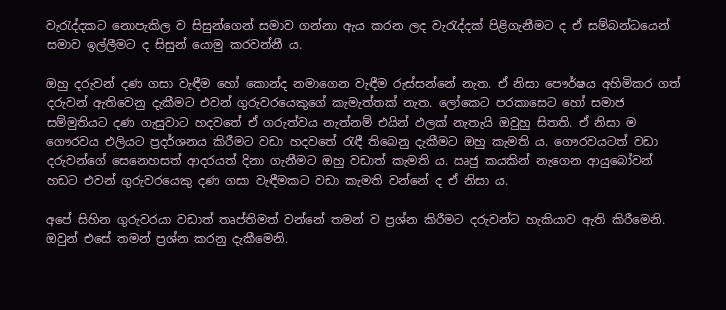වැරැද්දකට නොපැකිල ව සිසුන්ගෙන් සමාව ගන්නා ඇය කරන ලද වැරැද්දක් පිළිගැනීමට ද ඒ සම්බන්ධයෙන් සමාව ඉල්ලීමට ද සිසුන් යොමු කරවන්නී ය.

ඔහු දරුවන් දණ ගසා වැඳීම හෝ කොන්ද නමාගෙන වැඳීම රුස්සන්නේ නැත. ඒ නිසා පෞර්ෂය අහිමිකර ගත් දරුවන් ඇතිවෙනු දැකීමට එවන් ගුරුවරයෙකුගේ කැමැත්තක් නැත. ලෝකෙට පරකාසෙට හෝ සමාජ සම්මුතියට දණ ගැසුවාට හදවතේ ඒ ගරුත්වය නැත්නම් එයින් ඵලක් නැතැයි ඔවුහු සිතති. ඒ නිසා ම ගෞරවය එලියට ප්‍රදර්ශනය කිරීමට වඩා හදවතේ රැඳී තිබෙනු දැකීමට ඔහු කැමති ය. ගෞරවයටත් වඩා දරුවන්ගේ සෙනෙහසත් ආදරයත් දිනා ගැනීමට ඔහු වඩාත් කැමති ය. ඍජු කයකින් නැගෙන ආයුබෝවන් හඩට එවන් ගුරුවරයෙකු දණ ගසා වැඳීමකට වඩා කැමති වන්නේ ද ඒ නිසා ය.

අපේ සිහින ගුරුවරයා වඩාත් තෘප්තිමත් වන්නේ තමන් ව ප්‍රශ්න කිරීමට දරුවන්ට හැකියාව ඇති කිරීමෙනි. ඔවුන් එසේ තමන් ප්‍රශ්න කරනු දැකීමෙනි.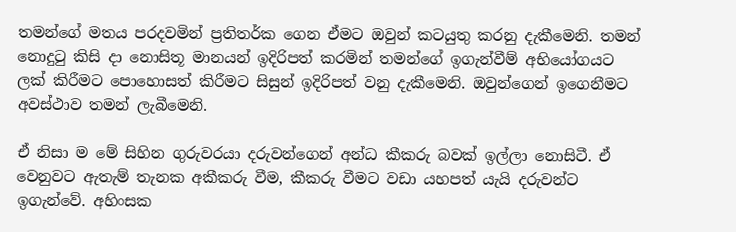තමන්ගේ මතය පරදවමින් ප්‍රතිතර්ක ගෙන ඒමට ඔවුන් කටයුතු කරනු දැකීමෙනි. තමන් නොදුටු කිසි දා නොසිතූ මානයන් ඉදිරිපත් කරමින් තමන්ගේ ඉගැන්වීම් අභියෝගයට ලක් කිරීමට පොහොසත් කිරීමට සිසුන් ඉදිරිපත් වනු දැකීමෙනි. ඔවුන්ගෙන් ඉගෙනීමට අවස්ථාව තමන් ලැබීමෙනි.

ඒ නිසා ම මේ සිහින ගුරුවරයා දරුවන්ගෙන් අන්ධ කීකරු බවක් ඉල්ලා නොසිටී. ඒ වෙනුවට ඇතැම් තැනක අකීකරු වීම, කීකරු වීමට වඩා යහපත් යැයි දරුවන්ට ඉගැන්වේ. අහිංසක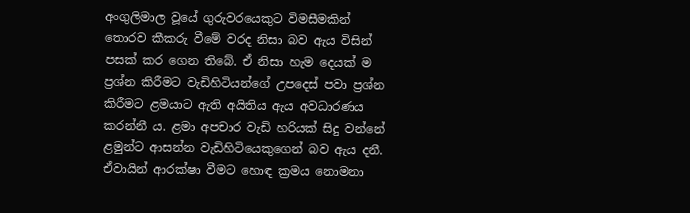අංගුලිමාල වූයේ ගුරුවරයෙකුට විමසීමකින් තොරව කීකරු වීමේ වරද නිසා බව ඇය විසින් පසක් කර ගෙන තිබේ. ඒ නිසා හැම දෙයක් ම ප්‍රශ්න කිරීමට වැඩිහිටියන්ගේ උපදෙස් පවා ප්‍රශ්න කිරීමට ළමයාට ඇති අයිතිය ඇය අවධාරණය කරන්නී ය. ළමා අපචාර වැඩි හරියක් සිදු වන්නේ ළමුන්ට ආසන්න වැඩිහිටියෙකුගෙන් බව ඇය දනී. ඒවායින් ආරක්ෂා වීමට හොඳ ක්‍රමය නොමනා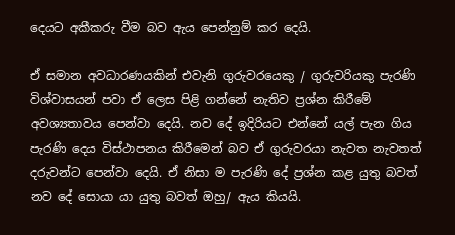දෙයට අකීකරු වීම බව ඇය පෙන්නුම් කර දෙයි.

ඒ සමාන අවධාරණයකින් එවැනි ගුරුවරයෙකු / ගුරුවරියකු පැරණි විශ්වාසයන් පවා ඒ ලෙස පිළි ගන්නේ නැතිව ප්‍රශ්න කිරීමේ අවශ්‍යතාවය පෙන්වා දෙයි. නව දේ ඉදිරියට එන්නේ යල් පැන ගිය පැරණි දෙය විස්ථාපනය කිරීමෙන් බව ඒ ගුරුවරයා නැවත නැවතත් දරුවන්ට පෙන්වා දෙයි. ඒ නිසා ම පැරණි දේ ප්‍රශ්න කළ යුතු බවත් නව දේ සොයා යා යුතු බවත් ඔහු/ ඇය කියයි.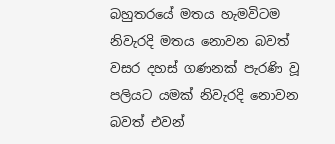බහුතරයේ මතය හැමවිටම නිවැරදි මතය නොවන බවත් වසර දහස් ගණනක් පැරණි වූ පලියට යමක් නිවැරදි නොවන බවත් එවන්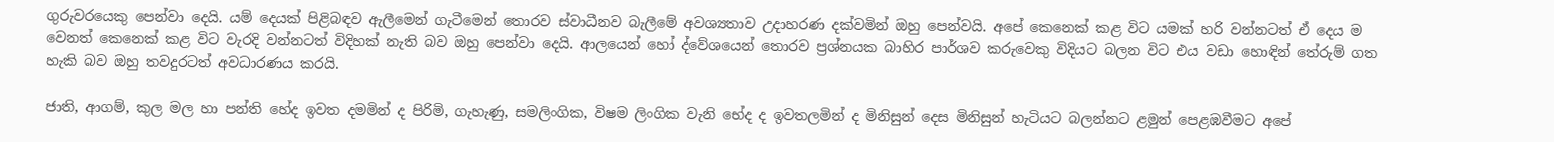ගුරුවරයෙකු පෙන්වා දෙයි. යම් දෙයක් පිළිබඳව ඇලීමෙන් ගැටීමෙන් තොරව ස්වාධීනව බැලීමේ අවශ්‍යතාව උදාහරණ දක්වමින් ඔහු පෙන්වයි. අපේ කෙනෙක් කළ විට යමක් හරි වන්නටත් ඒ දෙය ම වෙනත් කෙනෙක් කළ විට වැරදි වන්නටත් විදිහක් නැති බව ඔහු පෙන්වා දෙයි. ආලයෙන් හෝ ද්වේශයෙන් තොරව ප්‍රශ්නයක බාහිර පාර්ශව කරුවෙකු විදියට බලන විට එය වඩා හොඳින් තේරුම් ගත හැකි බව ඔහු තවදුරටත් අවධාරණය කරයි.

ජාති, ආගම්, කුල මල හා පන්ති හේද ඉවත දමමින් ද පිරිමි, ගැහැණු, සමලිංගික, විෂම ලිංගික වැනි භේද ද ඉවතලමින් ද මිනිසුන් දෙස මිනිසුන් හැටියට බලන්නට ළමුන් පෙළඹවීමට අපේ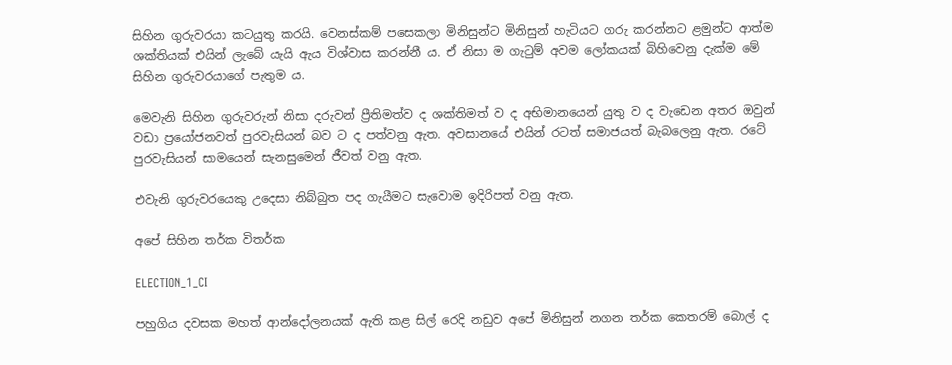සිහින ගුරුවරයා කටයුතු කරයි. වෙනස්කම් පසෙකලා මිනිසුන්ට මිනිසුන් හැටියට ගරු කරන්නට ළමුන්ට ආත්ම ශක්තියක් එයින් ලැබේ යැයි ඇය විශ්වාස කරන්නී ය. ඒ නිසා ම ගැටුම් අවම ලෝකයක් බිහිවෙනු දැක්ම මේ සිහින ගුරුවරයාගේ පැතුම ය.

මෙවැනි සිහින ගුරුවරුන් නිසා දරුවන් ප්‍රීතිමත්ව ද ශක්තිමත් ව ද අභිමානයෙන් යුතු ව ද වැඩෙන අතර ඔවුන් වඩා ප්‍රයෝජනවත් පුරවැසියන් බව ට ද පත්වනු ඇත. අවසානයේ එයින් රටත් සමාජයත් බැබලෙනු ඇත. රටේ පුරවැසියන් සාමයෙන් සැනසුමෙන් ජීවත් වනු ඇත.

එවැනි ගුරුවරයෙකු උදෙසා නිබ්බුත පද ගැයීමට සැවොම ඉදිරිපත් වනු ඇත.

අපේ සිහින තර්ක විතර්ක

ELECTION_1_CI

පහුගිය දවසක මහත් ආන්දෝලනයක් ඇති කළ සිල් රෙදි නඩුව අපේ මිනිසුන් නගන තර්ක කෙතරම් බොල් ද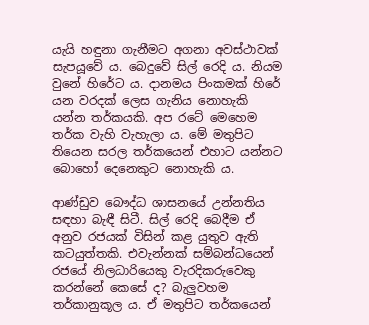යැයි හඳුනා ගැනීමට අගනා අවස්ථාවක් සැපයූවේ ය. බෙදුවේ සිල් රෙදි ය. නියම වුනේ හිරේට ය. දානමය පිංකමක් හිරේ යන වරදක් ලෙස ගැනිය නොහැකි යන්න තර්කයකි. අප රටේ මෙහෙම තර්ක වැහි වැහැලා ය. මේ මතුපිට තියෙන සරල තර්කයෙන් එහාට යන්නට බොහෝ දෙනෙකුට නොහැකි ය.

ආණ්ඩුව බෞද්ධ ශාසනයේ උන්නතිය සඳහා බැඳී සිටී. සිල් රෙදි බෙදීම ඒ අනුව රජයක් විසින් කළ යුතුව ඇති කටයුත්තකි. එවැන්නක් සම්බන්ධයෙන් රජයේ නිලධාරියෙකු වැරදිකරුවෙකු කරන්නේ කෙසේ ද? බැලුවහම තර්කානුකූල ය. ඒ මතුපිට තර්කයෙන්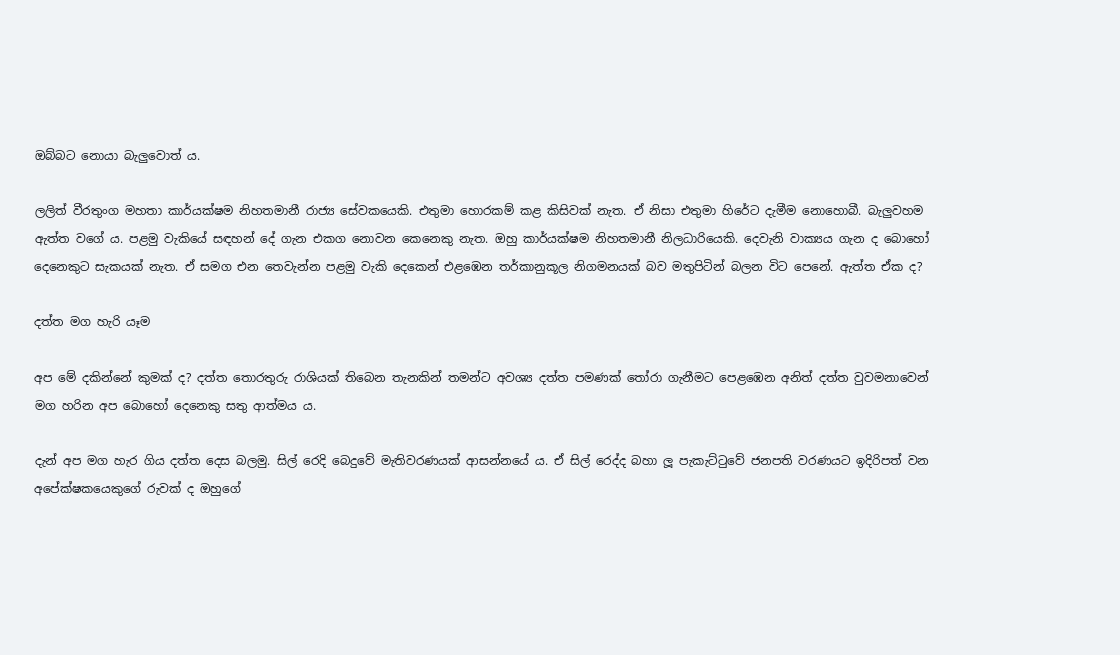ඔබ්බට නොයා බැලුවොත් ය.

ලලිත් වීරතුංග මහතා කාර්යක්ෂම නිහතමානී රාජ්‍ය සේවකයෙකි. එතුමා හොරකම් කළ කිසිවක් නැත. ඒ නිසා එතුමා හිරේට දැමීම නොහොබී. බැලුවහම ඇත්ත වගේ ය. පළමු වැකියේ සඳහන් දේ ගැන එකග නොවන කෙනෙකු නැත. ඔහු කාර්යක්ෂම නිහතමානී නිලධාරියෙකි. දෙවැනි වාක්‍යය ගැන ද බොහෝ දෙනෙකුට සැකයක් නැත. ඒ සමග එන තෙවැන්න පළමු වැකි දෙකෙන් එළඹෙන තර්කානුකූල නිගමනයක් බව මතුපිටින් බලන විට පෙනේ. ඇත්ත ඒක ද?

දත්ත මග හැරි යෑම

අප මේ දකින්නේ කුමක් ද? දත්ත තොරතුරු රාශියක් තිබෙන තැනකින් තමන්ට අවශ්‍ය දත්ත පමණක් තෝරා ගැනීමට පෙළඹෙන අනිත් දත්ත වුවමනාවෙන් මග හරින අප බොහෝ දෙනෙකු සතු ආත්මය ය.

දැන් අප මග හැර ගිය දත්ත දෙස බලමු. සිල් රෙදි බෙදුවේ මැතිවරණයක් ආසන්නයේ ය. ඒ සිල් රෙද්ද බහා ලූ පැකැට්ටුවේ ජනපති වරණයට ඉදිරිපත් වන අපේක්ෂකයෙකුගේ රුවක් ද ඔහුගේ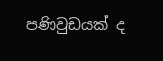පණිවුඩයක් ද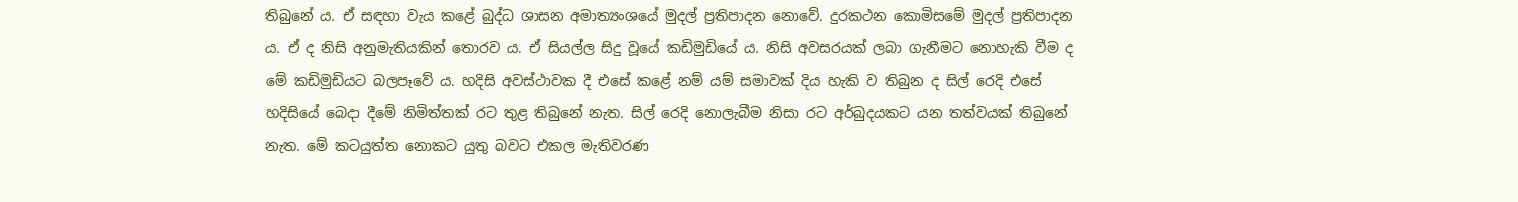තිබුනේ ය. ඒ සඳහා වැය කළේ බුද්ධ ශාසන අමාත්‍යංශයේ මුදල් ප්‍රතිපාදන නොවේ. දුරකථන කොමිසමේ මුදල් ප්‍රතිපාදන ය. ඒ ද නිසි අනුමැතියකින් තොරව ය. ඒ සියල්ල සිදු වූයේ කඩිමුඩියේ ය. නිසි අවසරයක් ලබා ගැනීමට නොහැකි වීම ද මේ කඩිමුඩියට බලපෑවේ ය. හදිසි අවස්ථාවක දී එසේ කළේ නම් යම් සමාවක් දිය හැකි ව තිබුන ද සිල් රෙදි එසේ හදිසියේ බෙදා දීමේ නිමිත්තක් රට තුළ තිබුනේ නැත. සිල් රෙදි නොලැබීම නිසා රට අර්බුදයකට යන තත්වයක් තිබුනේ නැත. මේ කටයුත්ත නොකට යුතු බවට එකල මැතිවරණ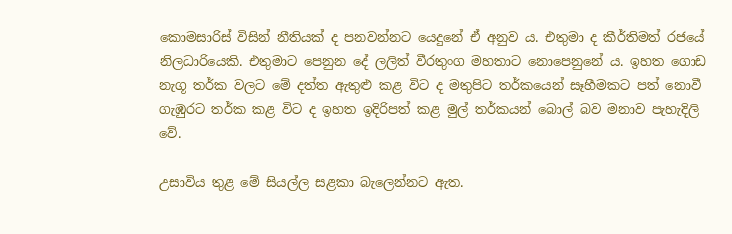කොමසාරිස් විසින් නීතියක් ද පනවන්නට යෙදුනේ ඒ අනුව ය. එතුමා ද කීර්තිමත් රජයේ නිලධාරියෙකි. එතුමාට පෙනුන දේ ලලිත් වීරතුංග මහතාට නොපෙනුනේ ය. ඉහත ගොඩ නැගූ තර්ක වලට මේ දත්ත ඇතුළු කළ විට ද මතුපිට තර්කයෙන් සෑහීමකට පත් නොවී ගැඹුරට තර්ක කළ විට ද ඉහත ඉදිරිපත් කළ මුල් තර්කයන් බොල් බව මනාව පැහැදිලි වේ.

උසාවිය තුළ මේ සියල්ල සළකා බැලෙන්නට ඇත.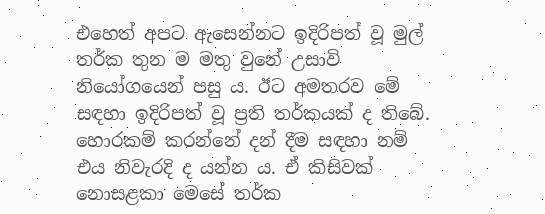එහෙත් අපට ඇසෙන්නට ඉදිරිපත් වූ මුල් තර්ක තුන ම මතු වුනේ උසාවි නියෝගයෙන් පසු ය. ඊට අමතරව මේ සඳහා ඉදිරිපත් වූ ප්‍රති තර්කයක් ද තිබේ. හොරකම් කරන්නේ දන් දීම සඳහා නම් එය නිවැරදි ද යන්න ය. ඒ කිසිවක් නොසළකා මෙසේ තර්ක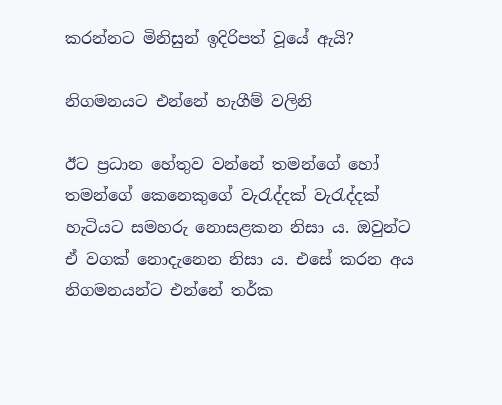කරන්නට මිනිසුන් ඉදිරිපත් වූයේ ඇයි?

නිගමනයට එන්නේ හැගීම් වලිනි

ඊට ප්‍රධාන හේතුව වන්නේ තමන්ගේ හෝ තමන්ගේ කෙනෙකුගේ වැරැද්දක් වැරැද්දක් හැටියට සමහරු නොසළකන නිසා ය. ඔවුන්ට ඒ වගක් නොදැනෙන නිසා ය. එසේ කරන අය නිගමනයන්ට එන්නේ තර්ක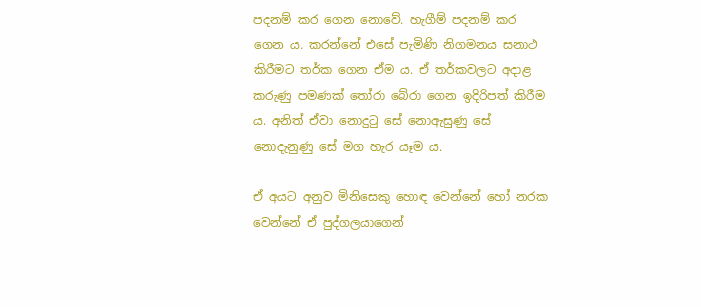පදනම් කර ගෙන නොවේ. හැගීම් පදනම් කර ගෙන ය. කරන්නේ එසේ පැමිණි නිගමනය සනාථ කිරීමට තර්ක ගෙන ඒම ය. ඒ තර්කවලට අදාළ කරුණු පමණක් තෝරා බේරා ගෙන ඉදිරිපත් කිරීම ය. අනිත් ඒවා නොදුටු සේ නොඇසුණු සේ නොදැනුණු සේ මග හැර යෑම ය.

ඒ අයට අනුව මිනිසෙකු හොඳ වෙන්නේ හෝ නරක වෙන්නේ ඒ පුද්ගලයාගෙන්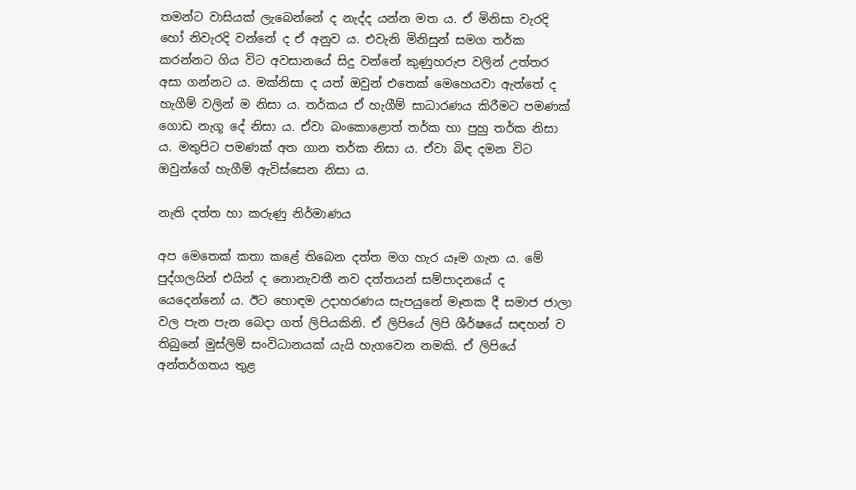තමන්ට වාසියක් ලැබෙන්නේ ද නැද්ද යන්න මත ය. ඒ මිනිසා වැරදි හෝ නිවැරදි වන්නේ ද ඒ අනුව ය. එවැනි මිනිසුන් සමග තර්ක කරන්නට ගිය විට අවසානයේ සිදු වන්නේ කුණුහරුප වලින් උත්තර අසා ගන්නට ය. මක්නිසා ද යත් ඔවුන් එතෙක් මෙහෙයවා ඇත්තේ ද හැගීම් වලින් ම නිසා ය. තර්කය ඒ හැගීම් සාධාරණය කිරීමට පමණක් ගොඩ නැගූ දේ නිසා ය. ඒවා බංකොළොත් තර්ක හා පුහු තර්ක නිසා ය. මතුපිට පමණක් අත ගාන තර්ක නිසා ය. ඒවා බිඳ දමන විට ඔවුන්ගේ හැගීම් ඇවිස්සෙන නිසා ය.

නැති දත්ත හා කරුණු නිර්මාණය

අප මෙතෙක් කතා කළේ තිබෙන දත්ත මග හැර යෑම ගැන ය. මේ පුද්ගලයින් එයින් ද නොනැවතී නව දත්තයන් සම්පාදනයේ ද යෙදෙන්නෝ ය. ඊට හොඳම උදාහරණය සැපයුනේ මෑතක දී සමාජ ජාලා වල පැන පැන බෙදා ගත් ලිපියකිනි. ඒ ලිපියේ ලිපි ශීර්ෂයේ සඳහන් ව තිබුනේ මුස්ලිම් සංවිධානයක් යැයි හැගවෙන නමකි. ඒ ලිපියේ අන්තර්ගතය තුළ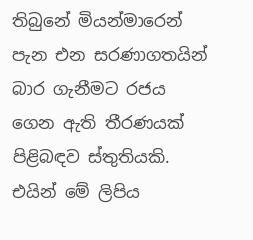තිබුනේ මියන්මාරෙන් පැන එන සරණාගතයින් බාර ගැනීමට රජය ගෙන ඇති තීරණයක් පිළිබඳව ස්තුතියකි. එයින් මේ ලිපිය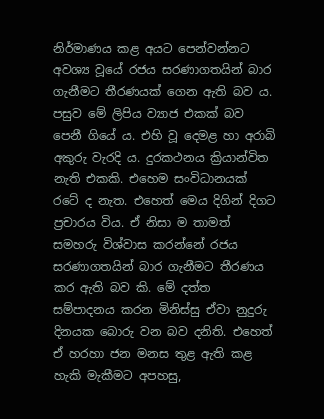නිර්මාණය කළ අයට පෙන්වන්නට අවශ්‍ය වූයේ රජය සරණාගතයින් බාර ගැනීමට තීරණයක් ගෙන ඇති බව ය. පසුව මේ ලිපිය ව්‍යාජ එකක් බව පෙනී ගියේ ය. එහි වූ දෙමළ හා අරාබි අකුරු වැරදි ය. දුරකථනය ක්‍රියාන්විත නැති එකකි. එහෙම සංවිධානයක් රටේ ද නැත. එහෙත් මෙය දිගින් දිගට ප්‍රචාරය විය. ඒ නිසා ම තාමත් සමහරු විශ්වාස කරන්නේ රජය සරණාගතයින් බාර ගැනීමට තීරණය කර ඇති බව කි. මේ දත්ත සම්පාදනය කරන මිනිස්සු ඒවා නුදුරු දිනයක බොරු වන බව දනිති. එහෙත් ඒ හරහා ජන මනස තුළ ඇති කළ හැකි මැකීමට අපහසු,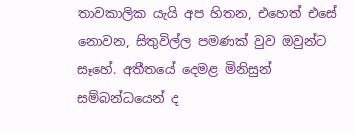තාවකාලික යැයි අප හිතන, එහෙත් එසේ නොවන, සිතුවිල්ල පමණක් වුව ඔවුන්ට සෑහේ. අතීතයේ දෙමළ මිනිසුන් සම්බන්ධයෙන් ද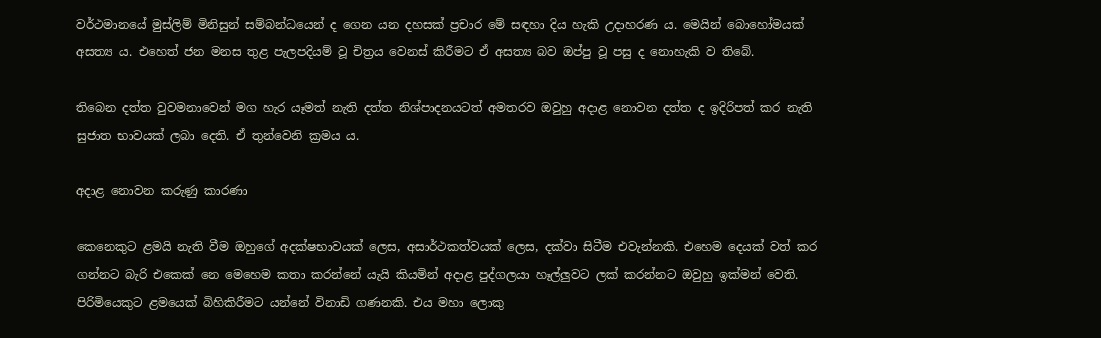වර්ථමානයේ මුස්ලිම් මිනිසුන් සම්බන්ධයෙන් ද ගෙන යන දහසක් ප්‍රචාර මේ සඳහා දිය හැකි උදාහරණ ය. මෙයින් බොහෝමයක් අසත්‍ය ය. එහෙත් ජන මනස තුළ පැලපදියම් වූ චිත්‍රය වෙනස් කිරීමට ඒ අසත්‍ය බව ඔප්පු වූ පසු ද නොහැකි ව තිබේ.

තිබෙන දත්ත වුවමනාවෙන් මග හැර යෑමත් නැති දත්ත නිශ්පාදනයටත් අමතරව ඔවුහු අදාළ නොවන දත්ත ද ඉදිරිපත් කර නැති සුජාත භාවයක් ලබා දෙති. ඒ තුන්වෙනි ක්‍රමය ය.

අදාළ නොවන කරුණු කාරණා

කෙනෙකුට ළමයි නැති වීම ඔහුගේ අදක්ෂභාවයක් ලෙස, අසාර්ථකත්වයක් ලෙස, දක්වා සිටීම එවැන්නකි. එහෙම දෙයක් වත් කර ගන්නට බැරි එකෙක් නෙ මෙහෙම කතා කරන්නේ යැයි කියමින් අදාළ පුද්ගලයා හෑල්ලුවට ලක් කරන්නට ඔවුහු ඉක්මන් වෙති. පිරිමියෙකුට ළමයෙක් බිහිකිරීමට යන්නේ විනාඩි ගණනකි. එය මහා ලොකු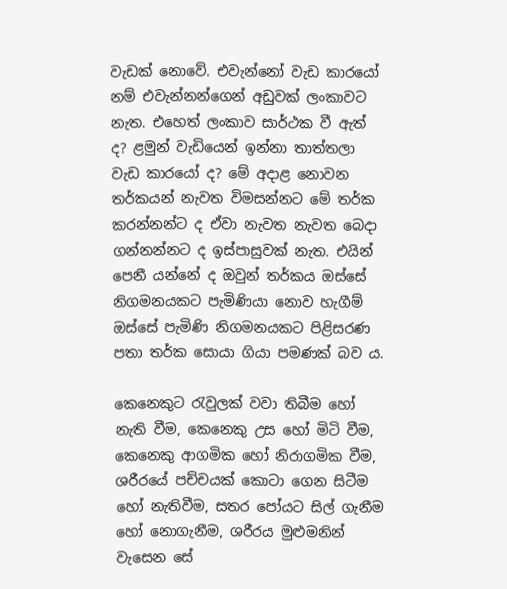වැඩක් නොවේ. එවැන්නෝ වැඩ කාරයෝ නම් එවැන්නන්ගෙන් අඩුවක් ලංකාවට නැත. එහෙත් ලංකාව සාර්ථක වී ඇත් ද? ළමුන් වැඩියෙන් ඉන්නා තාත්තලා වැඩ කාරයෝ ද? මේ අදාළ නොවන තර්කයන් නැවත විමසන්නට මේ තර්ක කරන්නන්ට ද ඒවා නැවත නැවත බෙදා ගන්නන්නට ද ඉස්පාසුවක් නැත. එයින් පෙනී යන්නේ ද ඔවුන් තර්කය ඔස්සේ නිගමනයකට පැමිණියා නොව හැගීම් ඔස්සේ පැමිණි නිගමනයකට පිළිසරණ පතා තර්ක සොයා ගියා පමණක් බව ය.

කෙනෙකුට රැවුලක් වවා තිබීම හෝ නැති වීම, කෙනෙකු උස හෝ මිටි වීම, කෙනෙකු ආගමික හෝ නිරාගමික වීම, ශරීරයේ පච්චයක් කොටා ගෙන සිටීම හෝ නැතිවීම, සතර පෝයට සිල් ගැනීම හෝ නොගැනීම, ශරීරය මුළුමනින් වැසෙන සේ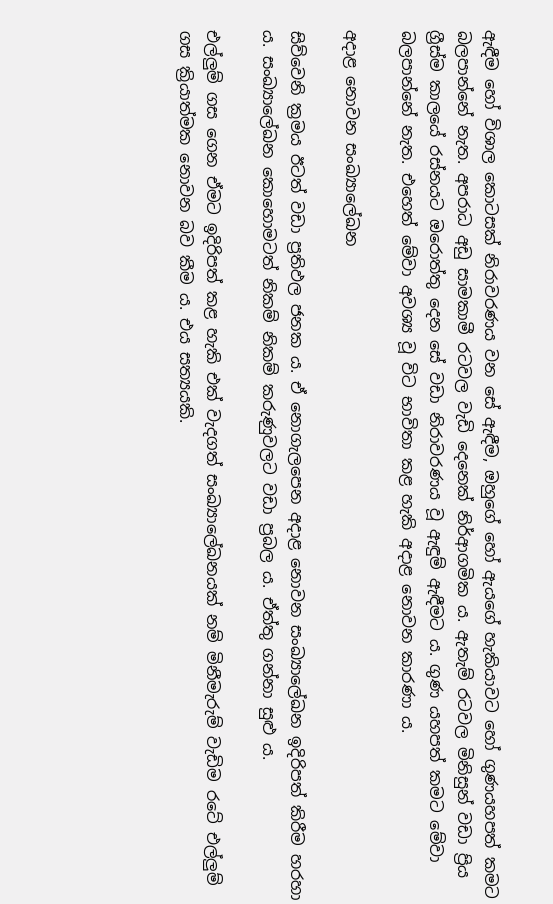ඇඳීම හෝ විශාල කොටසක් නිරාවරණය වන සේ ඇඳීම, ඔහුගේ හෝ ඇයගේ හැකියාවට හෝ ගුණයහපත් කමට බලපාන්නේ නැත. අපරාධ අඩු සාමකාමී රටවල වැඩි දෙනෙක් නිර්ආගමික ය. ඇතැම් රටවල මිනිසුන් වඩා ප්‍රිය ග්‍රීස්ම කාලයේ රස්නයට ඔරොත්තු දෙන සේ වඩා නිරාවරණය වූ ඇඳුම් ඇඳීමට ය. ගුණ යහපත් කමට මේවා බලපාන්නේ නැත. එහෙත් මේවා අවශ්‍ය වූ විට භාවිතා කළ හැකි අදාළ නොවන කාරණා ය.

අදාළ නොවන සංඛ්‍යාලේඛන

සිව්වෙනි ක්‍රමය ඊටත් වඩා ප්‍රතිඵල ජනක ය. ඒ නොගැලපෙන අදාළ නොවන සංඛ්‍යාලේඛන ඉදිරිපත් කිරීම හරහා ය. සංඛ්‍යාලේඛන කොහොමටත් නිකම් නිකම් කරුණුවලට වඩා ප්‍රබල ය. ඒත්තු ගන්නා සුළු ය.

එල්ලුම් ගස ගෙන ඒමට ඉදිරිපත් කළ හැකි එක් වැදගත් සංඛ්‍යාලේඛනයක් නම් මිනීමැරුම් වැඩිම රටේ එල්ලුම් ගස ක්‍රියාත්මක නොවන බව කීම ය. එය සත්‍යයකි.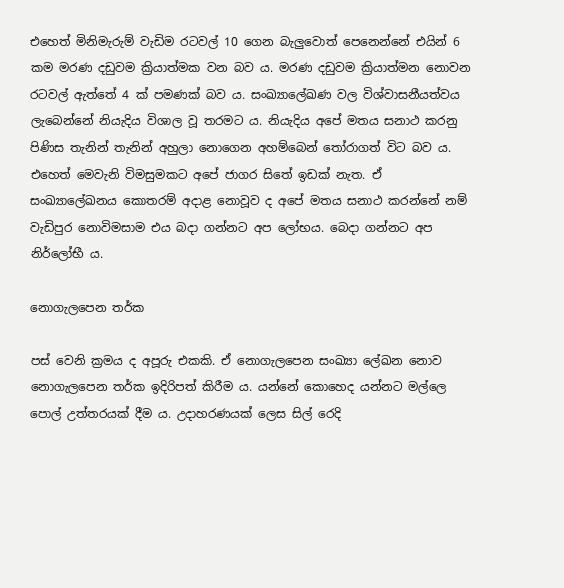එහෙත් මිනිමැරුම් වැඩිම රටවල් 10 ගෙන බැලුවොත් පෙනෙන්නේ එයින් 6 කම මරණ දඩුවම ක්‍රියාත්මක වන බව ය. මරණ දඩුවම ක්‍රියාත්මන නොවන රටවල් ඇත්තේ 4 ක් පමණක් බව ය. සංඛ්‍යාලේඛණ වල විශ්වාසනීයත්වය ලැබෙන්නේ නියැදිය විශාල වූ තරමට ය. නියැදිය අපේ මතය සනාථ කරනු පිණිස තැනින් තැනින් අහුලා නොගෙන අහම්බෙන් තෝරාගත් විට බව ය. එහෙත් මෙවැනි විමසුමකට අපේ ජාගර සිතේ ඉඩක් නැත. ඒ සංඛ්‍යාලේඛනය කොතරම් අදාළ නොවූව ද අපේ මතය සනාථ කරන්නේ නම් වැඩිපුර නොවිමසාම එය බදා ගන්නට අප ලෝභය. බෙදා ගන්නට අප නිර්ලෝභී ය.

නොගැලපෙන තර්ක

පස් වෙනි ක්‍රමය ද අපූරු එකකි. ඒ නොගැලපෙන සංඛ්‍යා ලේඛන නොව නොගැලපෙන තර්ක ඉදිරිපත් කිරීම ය. යන්නේ කොහෙද යන්නට මල්ලෙ පොල් උත්තරයක් දීම ය. උදාහරණයක් ලෙස සිල් රෙදි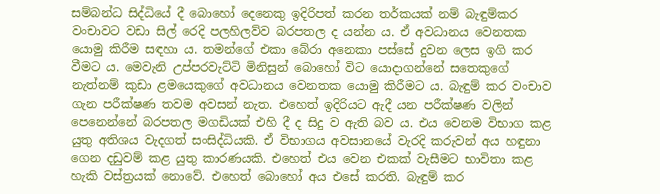සම්බන්ධ සිද්ධියේ දී බොහෝ දෙනෙකු ඉදිරිපත් කරන තර්කයක් නම් බැඳුම්කර වංචාවට වඩා සිල් රෙදි පලහිලව්ව බරපතල ද යන්න ය. ඒ අවධානය වෙනතක යොමු කිරීම සඳහා ය. තමන්ගේ එකා බේරා අනෙකා පස්සේ දුවන ලෙස ඉගි කර වීමට ය. මෙවැනි උප්පරවැට්ටි මිනිසුන් බොහෝ විට යොදාගන්නේ සතෙකුගේ නැත්නම් කුඩා ළමයෙකුගේ අවධානය වෙනතක යොමු කිරීමට ය. බැඳුම් කර වංචාව ගැන පරීක්ෂණ තවම අවසන් නැත. එහෙත් ඉදිරියට ඇදී යන පරීක්ෂණ වලින් පෙනෙන්නේ බරපතල මගඩියක් එහි දී ද සිදු ව ඇති බව ය. එය වෙනම විභාග කළ යුතු අතිශය වැදගත් සංසිද්ධියකි. ඒ විභාගය අවසානයේ වැරදි කරුවන් අය හඳුනා ගෙන දඩුවම් කළ යුතු කාරණයකි. එහෙත් එය වෙන එකක් වැසීමට භාවිතා කළ හැකි වස්ත්‍රයක් නොවේ. එහෙත් බොහෝ අය එසේ කරති. බැඳුම් කර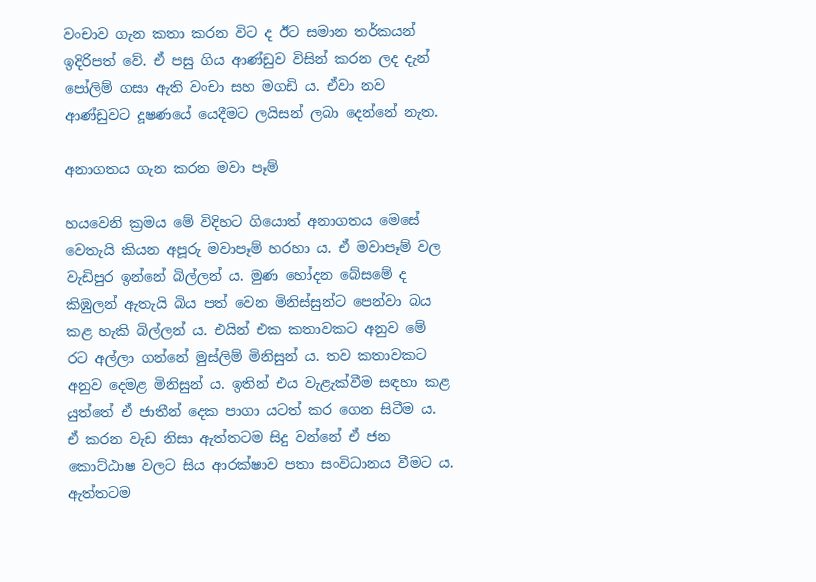වංචාව ගැන කතා කරන විට ද ඊට සමාන තර්කයන් ඉදිරිපත් වේ. ඒ පසු ගිය ආණ්ඩුව විසින් කරන ලද දැන් පෝලිම් ගසා ඇති වංචා සහ මගඩි ය. ඒවා නව ආණ්ඩුවට දූෂණයේ යෙදීමට ලයිසන් ලබා දෙන්නේ නැත.

අනාගතය ගැන කරන මවා පෑම්

හයවෙනි ක්‍රමය මේ විදිහට ගියොත් අනාගතය මෙසේ වෙතැයි කියන අපූරු මවාපෑම් හරහා ය. ඒ මවාපෑම් වල වැඩිපුර ඉන්නේ බිල්ලන් ය. මුණ හෝදන බේසමේ ද කිඹුලන් ඇතැයි බිය පත් වෙන මිනිස්සුන්ට පෙන්වා බය කළ හැකි බිල්ලන් ය. එයින් එක කතාවකට අනුව මේ රට අල්ලා ගන්නේ මුස්ලිම් මිනිසුන් ය. තව කතාවකට අනුව දෙමළ මිනිසුන් ය. ඉතින් එය වැළැක්වීම සඳහා කළ යුත්තේ ඒ ජාතීන් දෙක පාගා යටත් කර ගෙන සිටීම ය. ඒ කරන වැඩ නිසා ඇත්තටම සිදු වන්නේ ඒ ජන කොට්ඨාෂ වලට සිය ආරක්ෂාව පතා සංවිධානය වීමට ය. ඇත්තටම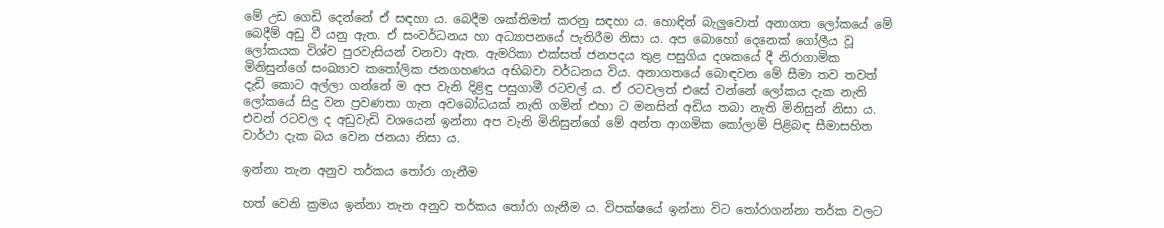මේ උඩ ගෙඩි දෙන්නේ ඒ සඳහා ය. බෙදීම ශක්තිමත් කරනු සඳහා ය. හොඳින් බැලුවොත් අනාගත ලෝකයේ මේ බෙදීම් අඩු වී යනු ඇත. ඒ සංවර්ධනය හා අධ්‍යාපනයේ පැතිරීම නිසා ය. අප බොහෝ දෙනෙක් ගෝලීය වූ ලෝකයක විශ්ව පුරවැසියන් වනවා ඇත. ඇමරිකා එක්සත් ජනපදය තුළ පසුගිය දශකයේ දී නිරාගාමික මිනිසුන්ගේ සංඛ්‍යාව කතෝලික ජනගහණය අභිබවා වර්ධනය විය. අනාගතයේ බොඳවන මේ සීමා තව තවත් දැඩි කොට අල්ලා ගන්නේ ම අප වැනි දිළිඳු පසුගාමී රටවල් ය. ඒ රටවලත් එසේ වන්නේ ලෝකය දැක නැති ලෝකයේ සිදු වන ප්‍රවණතා ගැන අවබෝධයක් නැති ගමින් එහා ට මනසින් අඩිය තබා නැති මිනිසුන් නිසා ය. එවන් රටවල ද අඩුවැඩි වශයෙන් ඉන්නා අප වැනි මිනිසුන්ගේ මේ අන්ත ආගමික කෝලාම් පිළිබඳ සීමාසහිත වාර්ථා දැක බය වෙන ජනයා නිසා ය.

ඉන්නා තැන අනුව තර්කය තෝරා ගැනීම

හත් වෙනි ක්‍රමය ඉන්නා තැන අනුව තර්කය තෝරා ගැනීම ය. විපක්ෂයේ ඉන්නා විට තෝරාගන්නා තර්ක වලට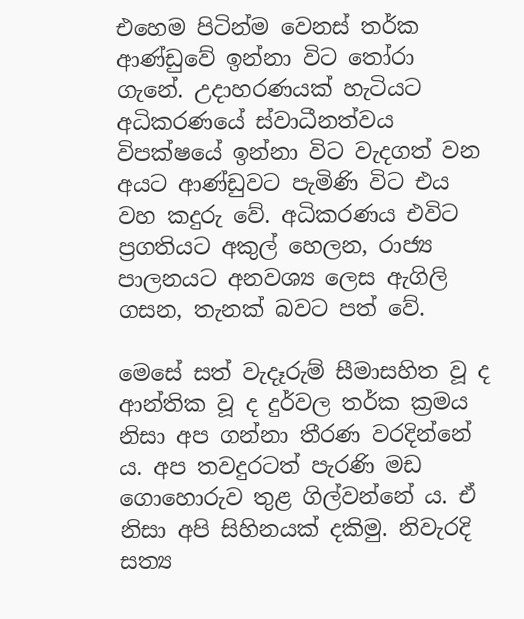එහෙම පිටින්ම වෙනස් තර්ක ආණ්ඩුවේ ඉන්නා විට තෝරා ගැනේ. උදාහරණයක් හැටියට අධිකරණයේ ස්වාධීනත්වය විපක්ෂයේ ඉන්නා විට වැදගත් වන අයට ආණ්ඩුවට පැමිණි විට එය වහ කදුරු වේ. අධිකරණය එවිට ප්‍රගතියට අකුල් හෙලන, රාජ්‍ය පාලනයට අනවශ්‍ය ලෙස ඇගිලි ගසන, තැනක් බවට පත් වේ.

මෙසේ සත් වැදෑරුම් සීමාසහිත වූ ද ආන්තික වූ ද දුර්වල තර්ක ක්‍රමය නිසා අප ගන්නා තීරණ වරදින්නේ ය. අප තවදුරටත් පැරණි මඩ ගොහොරුව තුළ ගිල්වන්නේ ය. ඒ නිසා අපි සිහිනයක් දකිමු. නිවැරදි සත්‍ය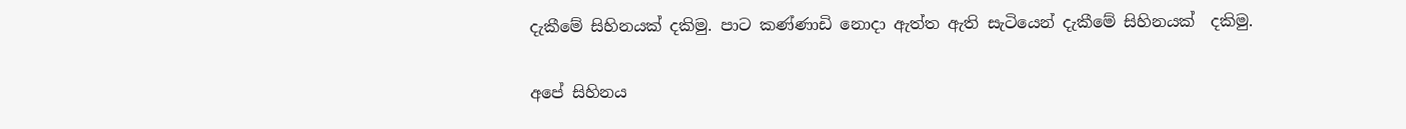දැකීමේ සිහිනයක් දකිමු. පාට කණ්ණාඩි නොදා ඇත්ත ඇති සැටියෙන් දැකීමේ සිහිනයක්  දකිමු.

අපේ සිහිනය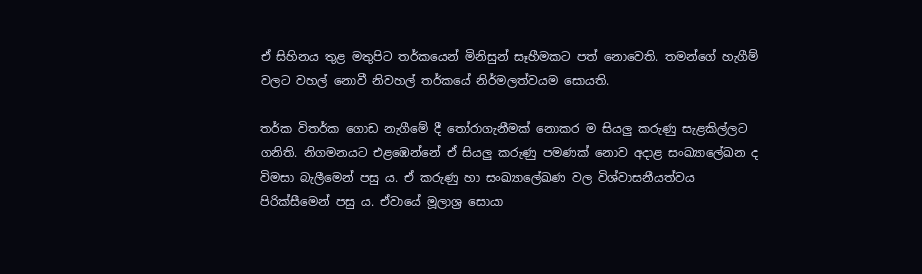ඒ සිහිනය තුළ මතුපිට තර්කයෙන් මිනිසුන් සෑහීමකට පත් නොවෙති. තමන්ගේ හැගීම් වලට වහල් නොවී නිවහල් තර්කයේ නිර්මලත්වයම සොයති.

තර්ක විතර්ක ගොඩ නැගීමේ දී තෝරාගැනීමක් නොකර ම සියලු කරුණු සැළකිල්ලට ගනිති. නිගමනයට එළඹෙන්නේ ඒ සියලු කරුණු පමණක් නොව අදාළ සංඛ්‍යාලේඛන ද විමසා බැලීමෙන් පසු ය. ඒ කරුණු හා සංඛ්‍යාලේඛණ වල විශ්වාසනීයත්වය පිරික්සීමෙන් පසු ය. ඒවායේ මූලාශ්‍ර සොයා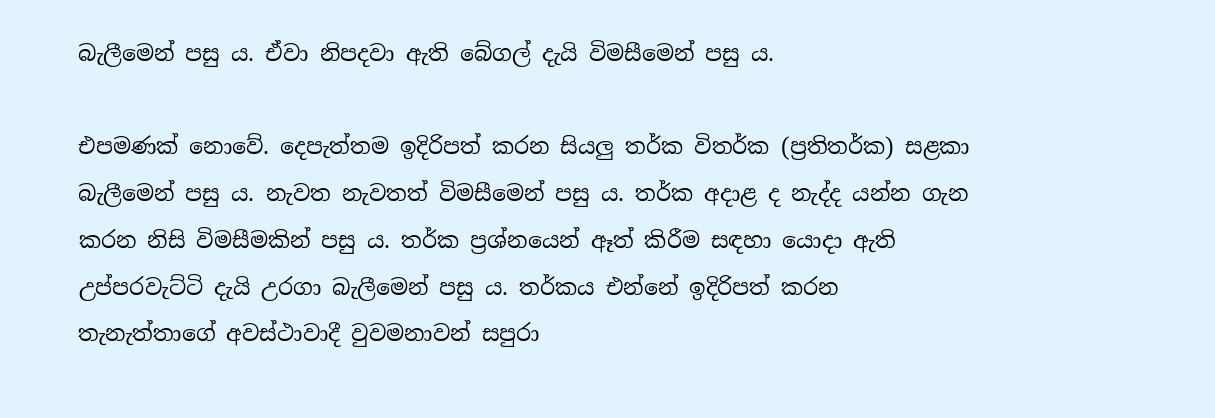බැලීමෙන් පසු ය. ඒවා නිපදවා ඇති බේගල් දැයි විමසීමෙන් පසු ය.

එපමණක් නොවේ. දෙපැත්තම ඉදිරිපත් කරන සියලු තර්ක විතර්ක (ප්‍රතිතර්ක) සළකා බැලීමෙන් පසු ය. නැවත නැවතත් විමසීමෙන් පසු ය. තර්ක අදාළ ද නැද්ද යන්න ගැන කරන නිසි විමසීමකින් පසු ය. තර්ක ප්‍රශ්නයෙන් ඈත් කිරීම සඳහා යොදා ඇති උප්පරවැට්ටි දැයි උරගා බැලීමෙන් පසු ය. තර්කය එන්නේ ඉදිරිපත් කරන තැනැත්තාගේ අවස්ථාවාදී වුවමනාවන් සපුරා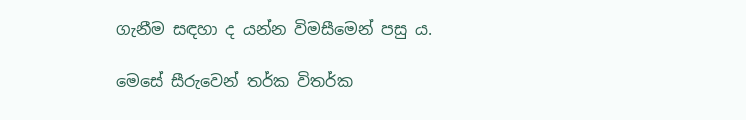ගැනීම සඳහා ද යන්න විමසීමෙන් පසු ය.

මෙසේ සීරුවෙන් තර්ක විතර්ක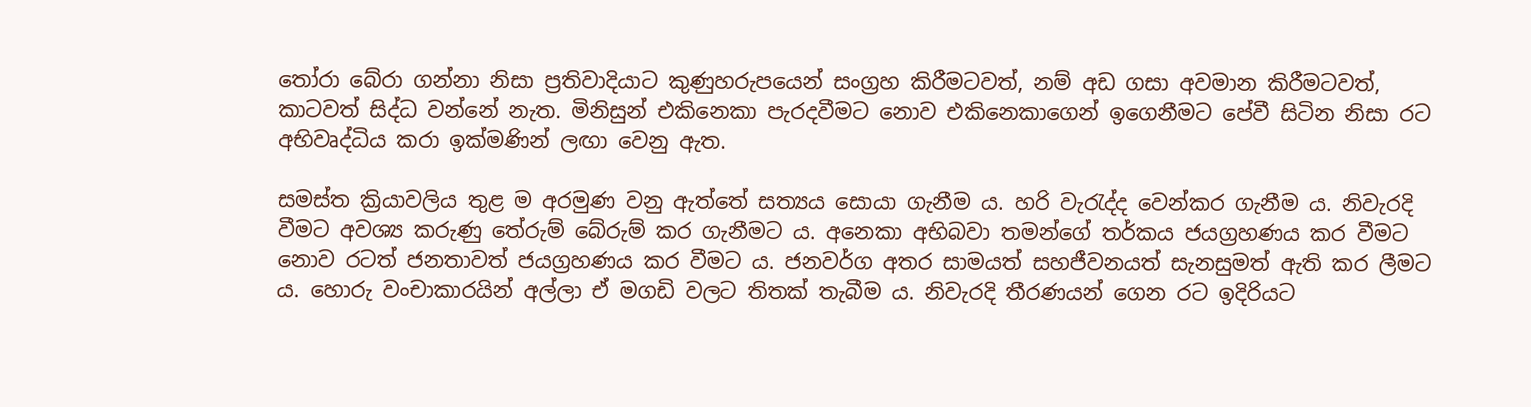තෝරා බේරා ගන්නා නිසා ප්‍රතිවාදියාට කුණුහරුපයෙන් සංග්‍රහ කිරීමටවත්, නම් අඩ ගසා අවමාන කිරීමටවත්, කාටවත් සිද්ධ වන්නේ නැත. මිනිසුන් එකිනෙකා පැරදවීමට නොව එකිනෙකාගෙන් ඉගෙනීමට පේවී සිටින නිසා රට අභිවෘද්ධිය කරා ඉක්මණින් ලඟා වෙනු ඇත.

සමස්ත ක්‍රියාවලිය තුළ ම අරමුණ වනු ඇත්තේ සත්‍යය සොයා ගැනීම ය. හරි වැරැද්ද වෙන්කර ගැනීම ය. නිවැරදි වීමට අවශ්‍ය කරුණු තේරුම් බේරුම් කර ගැනීමට ය. අනෙකා අභිබවා තමන්ගේ තර්කය ජයග්‍රහණය කර වීමට නොව රටත් ජනතාවත් ජයග්‍රහණය කර වීමට ය. ජනවර්ග අතර සාමයත් සහජීවනයත් සැනසුමත් ඇති කර ලීමට ය. හොරු වංචාකාරයින් අල්ලා ඒ මගඩි වලට තිතක් තැබීම ය. නිවැරදි තීරණයන් ගෙන රට ඉදිරියට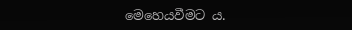මෙහෙයවීමට ය.